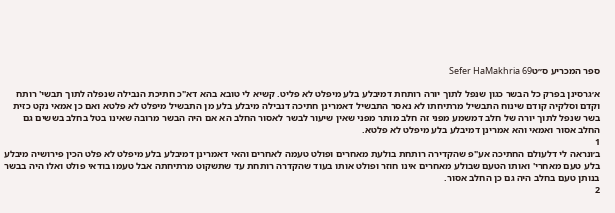ספר המכריע ס״טSefer HaMakhria 69

א׳גרסינן בפרק כל הבשר כגון שנפל לתוך יורה רותחת דמיבלע בלע מיפלט לא פליט. קשיא לי טובא בהא דא"כ חתיכת הנבילה שנפלה לתוך תבשי' רותח וקדם וסלקיה קודם שינוח התבשיל מרתיחתו לא נאסר התבשיל דאמרינן חתיכה דנבילה מיבלע בלע מן התבשיל מיפלט לא פלטא ואם כן אמאי נקט כזית בשר שנפל לתוך יורה של חלב דמשמע מפני זה חלב מותר מפני שאין שיעור לבשר לאסור החלב הא אם היה הבשר מרובה שאינו בטל בחלב בששים גם החלב אסור ואמאי והא אמרינן דמיבלע בלע מיפלט לא פלטא.
1
ב׳ונראה לי דלעולם החתיכה אע"פ שהקדירה רותחת בולעת מאחרים ופולט טעמה לאחרים והאי דאמרינן דמיבלע בלע מיפלט לא פלט הכין פירושיה מיבלע בלע טעם מאחרי' ואותו הטעם שבולע מאחרים אינו חוזר ופולט אותו בעוד שהקדרה רותחת עד שתשקוט מרתיחתה אבל טעמו בודאי פולט ואלו היה בבשר בנותן טעם בחלב היה גם כן החלב אסור.
2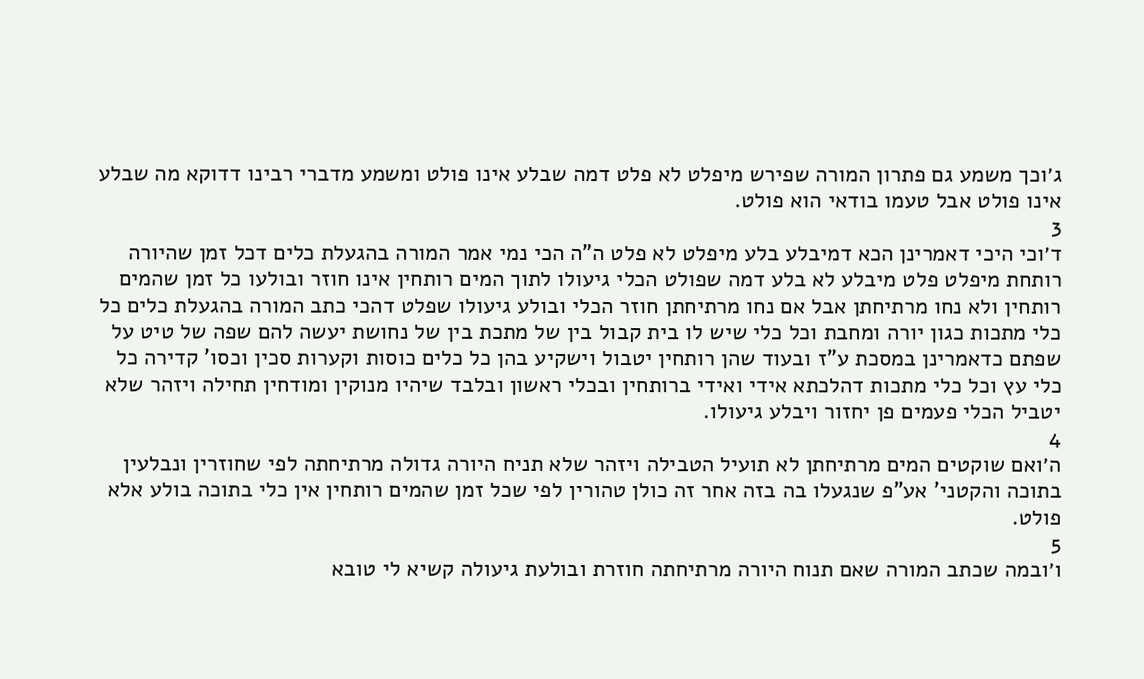ג׳וכך משמע גם פתרון המורה שפירש מיפלט לא פלט דמה שבלע אינו פולט ומשמע מדברי רבינו דדוקא מה שבלע אינו פולט אבל טעמו בודאי הוא פולט.
3
ד׳וכי היכי דאמרינן הכא דמיבלע בלע מיפלט לא פלט ה"ה הכי נמי אמר המורה בהגעלת כלים דכל זמן שהיורה רותחת מיפלט פלט מיבלע לא בלע דמה שפולט הכלי גיעולו לתוך המים רותחין אינו חוזר ובולעו כל זמן שהמים רותחין ולא נחו מרתיחתן אבל אם נחו מרתיחתן חוזר הכלי ובולע גיעולו שפלט דהכי כתב המורה בהגעלת כלים כל כלי מתכות כגון יורה ומחבת וכל כלי שיש לו בית קבול בין של מתכת בין של נחושת יעשה להם שפה של טיט על שפתם כדאמרינן במסכת ע"ז ובעוד שהן רותחין יטבול וישקיע בהן כל כלים כוסות וקערות סכין וכסו' קדירה כל כלי עץ וכל כלי מתכות דהלכתא אידי ואידי ברותחין ובכלי ראשון ובלבד שיהיו מנוקין ומודחין תחילה ויזהר שלא יטביל הכלי פעמים פן יחזור ויבלע גיעולו.
4
ה׳ואם שוקטים המים מרתיחתן לא תועיל הטבילה ויזהר שלא תניח היורה גדולה מרתיחתה לפי שחוזרין ונבלעין בתוכה והקטני' אע"פ שנגעלו בה בזה אחר זה כולן טהורין לפי שכל זמן שהמים רותחין אין כלי בתוכה בולע אלא פולט.
5
ו׳ובמה שכתב המורה שאם תנוח היורה מרתיחתה חוזרת ובולעת גיעולה קשיא לי טובא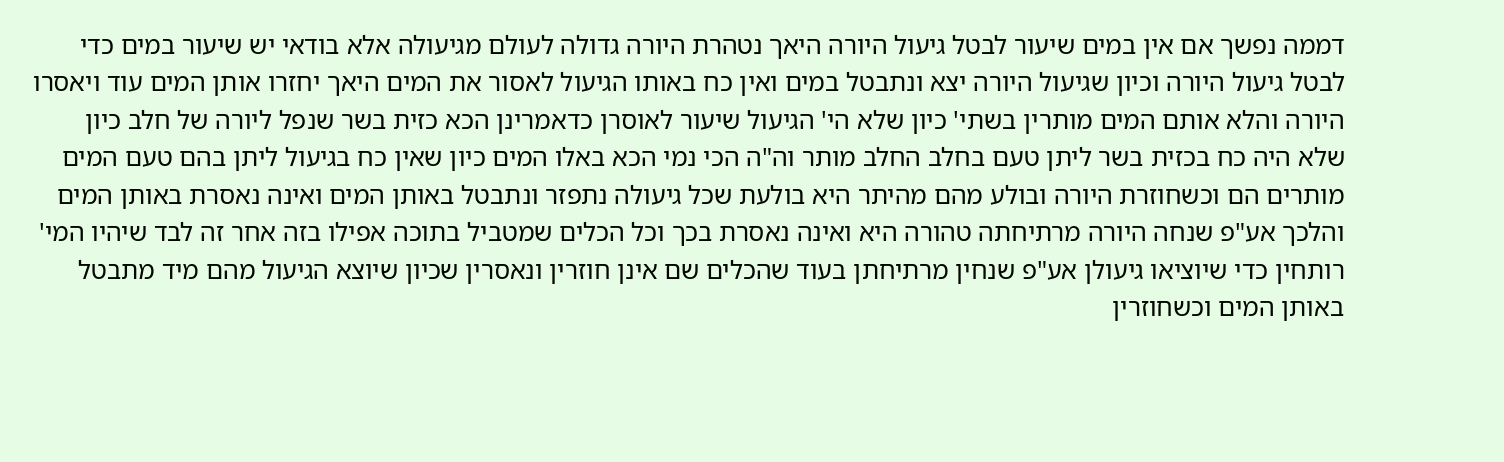דממה נפשך אם אין במים שיעור לבטל גיעול היורה היאך נטהרת היורה גדולה לעולם מגיעולה אלא בודאי יש שיעור במים כדי לבטל גיעול היורה וכיון שגיעול היורה יצא ונתבטל במים ואין כח באותו הגיעול לאסור את המים היאך יחזרו אותן המים עוד ויאסרו היורה והלא אותם המים מותרין בשתי' כיון שלא הי' הגיעול שיעור לאוסרן כדאמרינן הכא כזית בשר שנפל ליורה של חלב כיון שלא היה כח בכזית בשר ליתן טעם בחלב החלב מותר וה"ה הכי נמי הכא באלו המים כיון שאין כח בגיעול ליתן בהם טעם המים מותרים הם וכשחוזרת היורה ובולע מהם מהיתר היא בולעת שכל גיעולה נתפזר ונתבטל באותן המים ואינה נאסרת באותן המים והלכך אע"פ שנחה היורה מרתיחתה טהורה היא ואינה נאסרת בכך וכל הכלים שמטביל בתוכה אפילו בזה אחר זה לבד שיהיו המי' רותחין כדי שיוציאו גיעולן אע"פ שנחין מרתיחתן בעוד שהכלים שם אינן חוזרין ונאסרין שכיון שיוצא הגיעול מהם מיד מתבטל באותן המים וכשחוזרין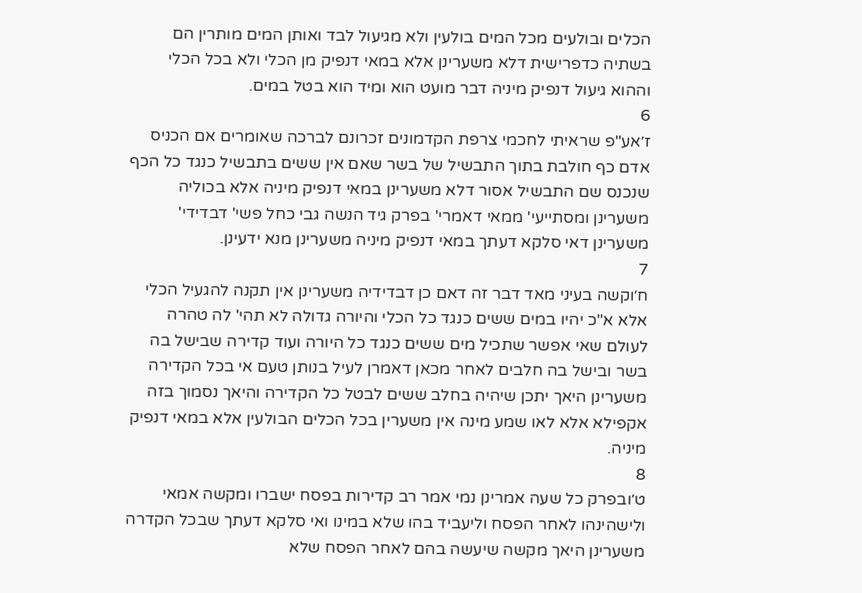הכלים ובולעים מכל המים בולעין ולא מגיעול לבד ואותן המים מותרין הם בשתיה כדפרישית דלא משערינן אלא במאי דנפיק מן הכלי ולא בכל הכלי וההוא גיעול דנפיק מיניה דבר מועט הוא ומיד הוא בטל במים.
6
ז׳אע"פ שראיתי לחכמי צרפת הקדמונים זכרונם לברכה שאומרים אם הכניס אדם כף חולבת בתוך התבשיל של בשר שאם אין ששים בתבשיל כנגד כל הכף שנכנס שם התבשיל אסור דלא משערינן במאי דנפיק מיניה אלא בכוליה משערינן ומסתייעי' ממאי דאמרי' בפרק גיד הנשה גבי כחל פשי' דבדידי' משערינן דאי סלקא דעתך במאי דנפיק מיניה משערינן מנא ידעינן.
7
ח׳וקשה בעיני מאד דבר זה דאם כן דבדידיה משערינן אין תקנה להגעיל הכלי אלא א"כ יהיו במים ששים כנגד כל הכלי והיורה גדולה לא תהי' לה טהרה לעולם שאי אפשר שתכיל מים ששים כנגד כל היורה ועוד קדירה שבישל בה בשר ובישל בה חלבים לאחר מכאן דאמרן לעיל בנותן טעם אי בכל הקדירה משערינן היאך יתכן שיהיה בחלב ששים לבטל כל הקדירה והיאך נסמוך בזה אקפילא אלא לאו שמע מינה אין משערין בכל הכלים הבולעין אלא במאי דנפיק מיניה.
8
ט׳ובפרק כל שעה אמרינן נמי אמר רב קדירות בפסח ישברו ומקשה אמאי ולישהינהו לאחר הפסח וליעביד בהו שלא במינו ואי סלקא דעתך שבכל הקדרה משערינן היאך מקשה שיעשה בהם לאחר הפסח שלא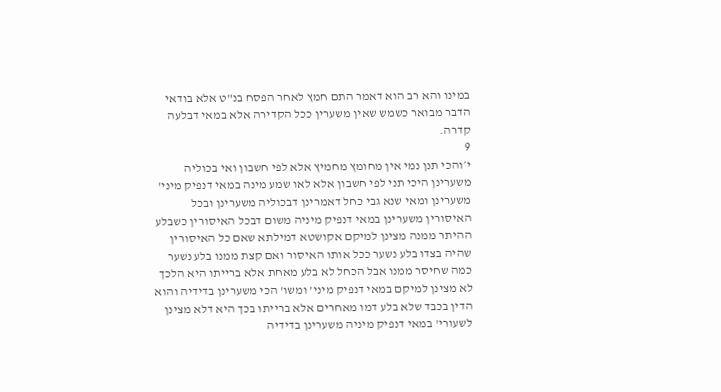במינו והא רב הוא דאמר התם חמץ לאחר הפסח בנ"ט אלא בודאי הדבר מבואר כשמש שאין משערין ככל הקדירה אלא במאי דבלעה קדרה.
9
י׳והכי תנן נמי אין מחומץ מחמיץ אלא לפי חשבון ואי בכוליה משערינן היכי תני לפי חשבון אלא לאו שמע מינה במאי דנפיק מיני' משערינן ומאי שנא גבי כחל דאמרינן דבכוליה משערינן ובכל האיסורין משערינן במאי דנפיק מיניה משום דבכל האיסורין כשבלע ההיתר ממנה מצינן למיקם אקושטא דמילתא שאם כל האיסורין שהיה בצדו בלע נשער ככל אותו האיסור ואם קצת ממנו בלע נשער כמה שחיסר ממנו אבל הכחל לא בלע מאחת אלא ברייתו היא הלכך לא מצינן למיקם במאי דנפיק מיני' ומשו' הכי משערינן בדידיה והוא הדין בכבד שלא בלע דמו מאחרים אלא ברייתו בכך היא דלא מצינן לשעורי' במאי דנפיק מיניה משערינן בדידיה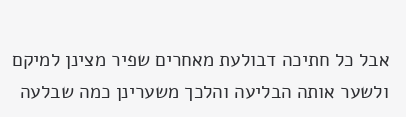אבל כל חתיכה דבולעת מאחרים שפיר מצינן למיקם ולשער אותה הבליעה והלכך משערינן כמה שבלעה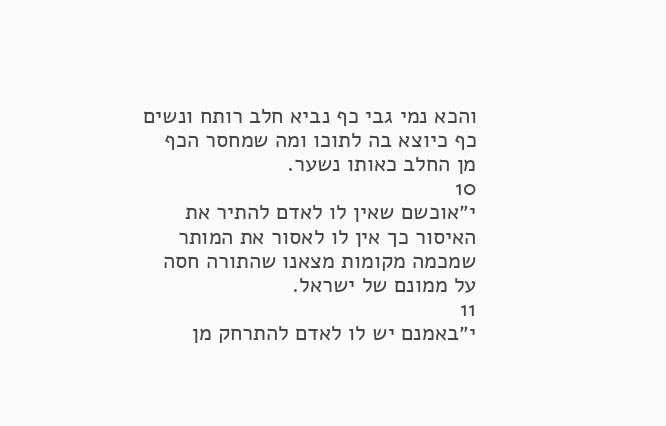והכא נמי גבי כף נביא חלב רותח ונשים כף כיוצא בה לתוכו ומה שמחסר הכף מן החלב כאותו נשער.
10
י״אוכשם שאין לו לאדם להתיר את האיסור כך אין לו לאסור את המותר שמכמה מקומות מצאנו שהתורה חסה על ממונם של ישראל.
11
י״באמנם יש לו לאדם להתרחק מן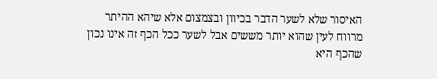האיסור שלא לשער הדבר בכיוון ובצמצום אלא שיהא ההיתר מרווח לעין שהוא יותר מששים אבל לשער ככל הכף זה אינו נכון שהכף היא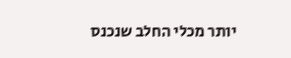יותר מכלי החלב שנכנס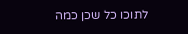לתוכו כל שכן כמה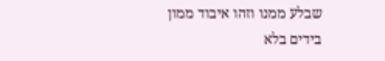שבלע ממנו וזהו איבוד ממון בידים בלא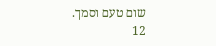שום טעם וסמך.
12